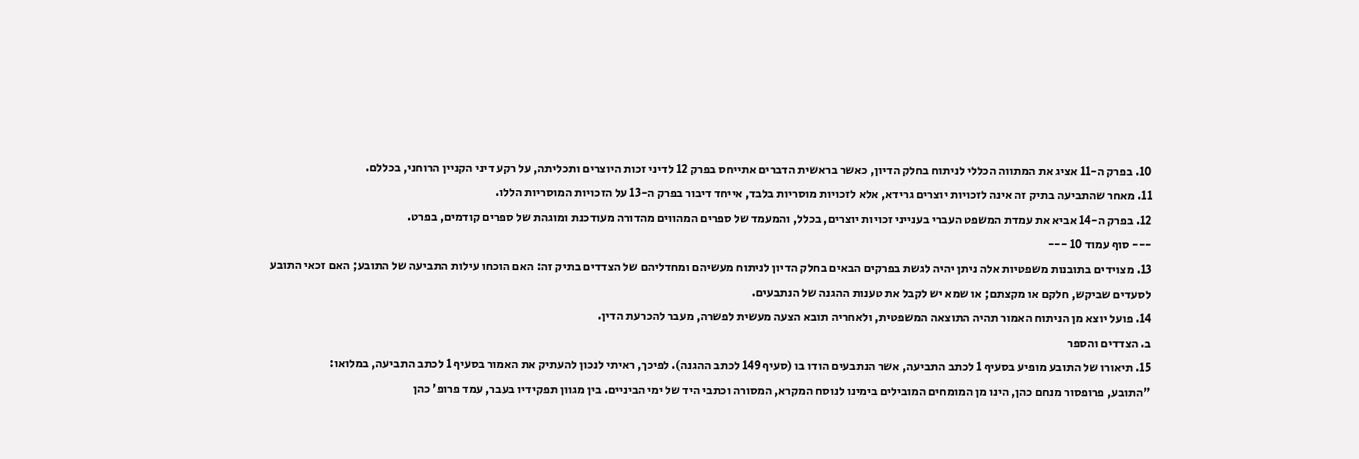10. בפרק ה-11 אציג את המתווה הכללי לניתוח בחלק הדיון, כאשר בראשית הדברים אתייחס בפרק 12 לדיני זכות היוצרים ותכליתה, על רקע דיני הקניין הרוחני, בכללם.
11. מאחר שהתביעה בתיק זה אינה לזכויות יוצרים גרידא, אלא לזכויות מוסריות בלבד, אייחד דיבור בפרק ה-13 על הזכויות המוסריות הללו.
12. בפרק ה-14 אביא את עמדת המשפט העברי בענייני זכויות יוצרים, בכלל, והמעמד של ספרים המהווים מהדורה מעודכנת ומוגהת של ספרים קודמים, בפרט.
--- סוף עמוד 10 ---
13. מצוידים בתובנות משפטיות אלה ניתן יהיה לגשת בפרקים הבאים בחלק הדיון לניתוח מעשיהם ומחדליהם של הצדדים בתיק זה: האם הוכחו עילות התביעה של התובע; האם זכאי התובע לסעדים שביקש, חלקם או מקצתם; או שמא יש לקבל את טענות ההגנה של הנתבעים.
14. פועל יוצא מן הניתוח האמור תהיה התוצאה המשפטית, ולאחריה תובא הצעה מעשית לפשרה, מעבר להכרעת הדין.
ב. הצדדים והספר
15. תיאורו של התובע מופיע בסעיף 1 לכתב התביעה, אשר הנתבעים הודו בו (סעיף 149 לכתב ההגנה). לפיכך, ראיתי לנכון להעתיק את האמור בסעיף 1 לכתב התביעה, במלואו:
"התובע, פרופסור מנחם כהן, הינו מן המומחים המובילים בימינו לנוסח המקרא, המסורה וכתבי היד של ימי הביניים. בין מגוון תפקידיו בעבר, עמד פרופ' כהן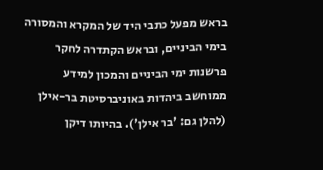בראש מפעל כתבי היד של המקרא והמסורה בימי הביניים, ובראש הקתדרה לחקר פרשנות ימי הביניים והמכון למידע ממוחשב ביהדות באוניברסיטת בר-אילן (להלן גם: 'בר אילן'). בהיותו דיקן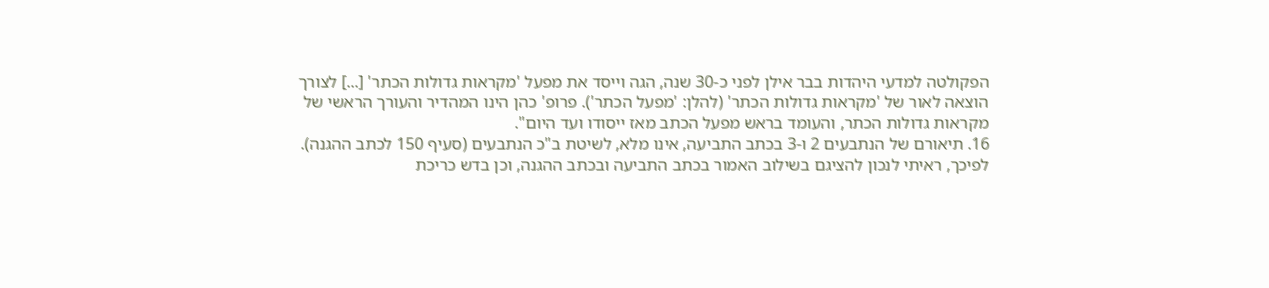הפקולטה למדעי היהדות בבר אילן לפני כ-30 שנה, הגה וייסד את מפעל 'מקראות גדולות הכתר' [...] לצורך הוצאה לאור של 'מקראות גדולות הכתר' (להלן: 'מפעל הכתר'). פרופ' כהן הינו המהדיר והעורך הראשי של מקראות גדולות הכתר, והעומד בראש מפעל הכתב מאז ייסודו ועד היום".
16. תיאורם של הנתבעים 2 ו-3 בכתב התביעה, אינו מלא, לשיטת ב"כ הנתבעים (סעיף 150 לכתב ההגנה). לפיכך, ראיתי לנכון להציגם בשילוב האמור בכתב התביעה ובכתב ההגנה, וכן בדש כריכת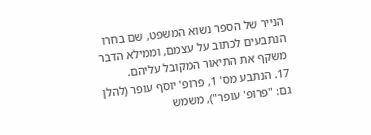הנייר של הספר נשוא המשפט, שם בחרו הנתבעים לכתוב על עצמם, וממילא הדבר משקף את התיאור המקובל עליהם.
17. הנתבע מס' 1, פרופ' יוסף עופר (להלן גם: "פרופ' עופר"), משמש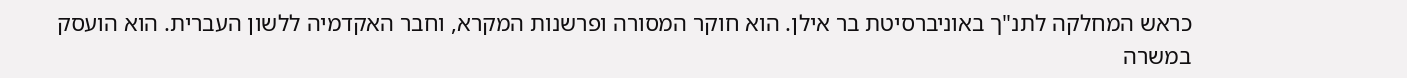כראש המחלקה לתנ"ך באוניברסיטת בר אילן. הוא חוקר המסורה ופרשנות המקרא, וחבר האקדמיה ללשון העברית. הוא הועסק במשרה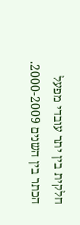חלקית בין יתר עובדי מפעל הכתר בין השנים 2000-2009.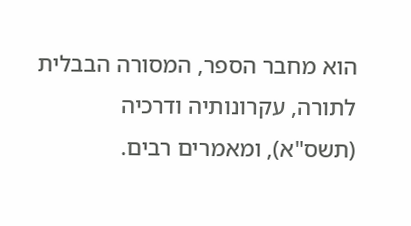הוא מחבר הספר, המסורה הבבלית לתורה, עקרונותיה ודרכיה (תשס"א), ומאמרים רבים.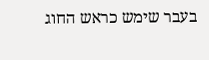בעבר שימש כראש החוג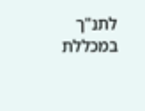לתנ"ך במכללת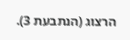הרצוג (הנתבעת 3).